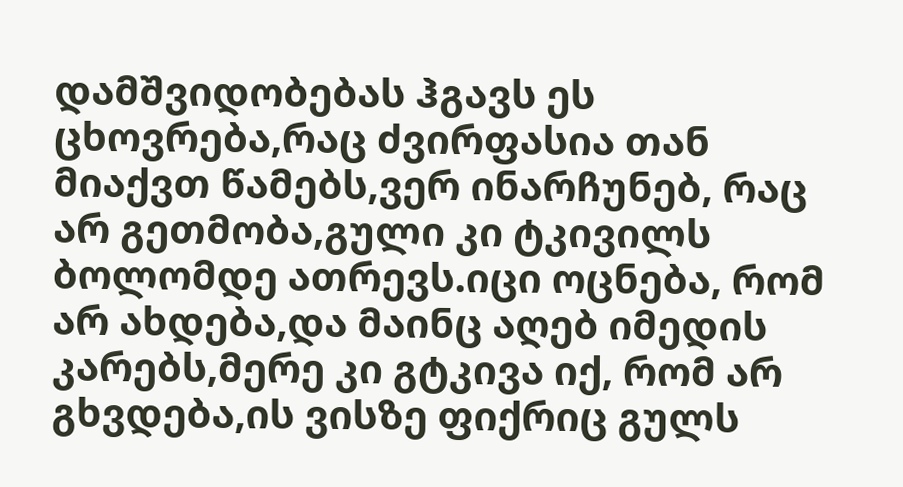დამშვიდობებას ჰგავს ეს ცხოვრება,რაც ძვირფასია თან მიაქვთ წამებს,ვერ ინარჩუნებ, რაც არ გეთმობა,გული კი ტკივილს ბოლომდე ათრევს.იცი ოცნება, რომ არ ახდება,და მაინც აღებ იმედის კარებს,მერე კი გტკივა იქ, რომ არ გხვდება,ის ვისზე ფიქრიც გულს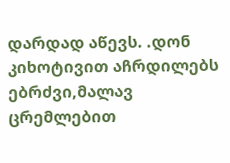დარდად აწევს. .დონ კიხოტივით აჩრდილებს ებრძვი,მალავ ცრემლებით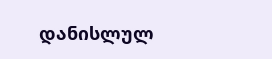დანისლულ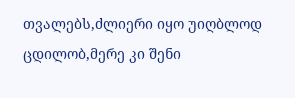თვალებს,ძლიერი იყო უიღბლოდ ცდილობ,მერე კი შენი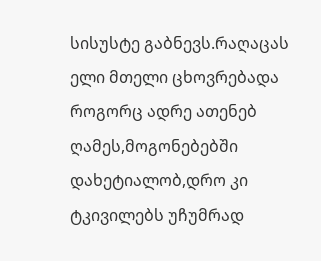სისუსტე გაბნევს.რაღაცას ელი მთელი ცხოვრებადა როგორც ადრე ათენებ ღამეს,მოგონებებში დახეტიალობ,დრო კი ტკივილებს უჩუმრად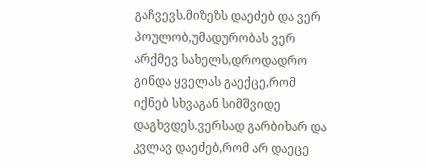გაჩვევს.მიზეზს დაეძებ და ვერ პოულობ,უმადურობას ვერ არქმევ სახელს,დროდადრო გინდა ყველას გაექცე,რომ იქნებ სხვაგან სიმშვიდე დაგხვდეს.ვერსად გარბიხარ და კვლავ დაეძებ,რომ არ დაეცე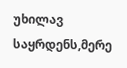უხილავ საყრდენს,მერე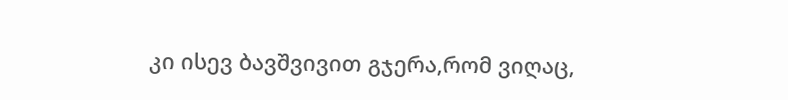კი ისევ ბავშვივით გჯერა,რომ ვიღაც,